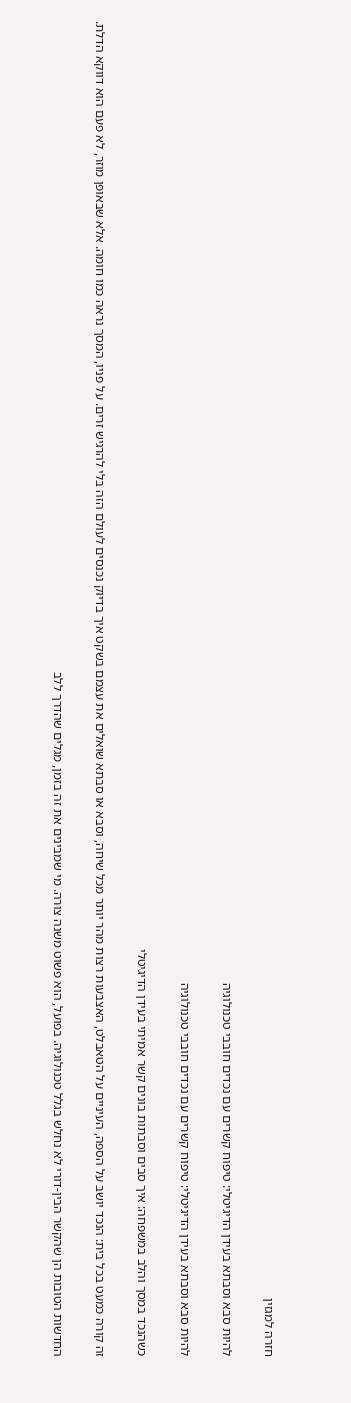חזרה למגזין

להיות סבא וסבתא בעידן הדיגיטלי: טיפוח קשרים עם נכדים חובבי טכנולוגיה

להיות סבא וסבתא בעידן הדיגיטלי: טיפוח קשרים עם נכדים חובבי טכנולוגיה

כשהנכד במסך והלב במשפחה: איך סבים וסבתות בונים קשר אמיתי בעידן הדיגיטלי

זה קורה כמעט בכל בית: הנכד יושב על הספה, העיניים על הטאבלט, האצבעות רצות מהר יותר מכל שיחה, וסבא או סבתא שואלים את עצמם בשקט איך בדיוק נכנסים לעולם הזה בלי להרגיש זרים. על פניו, המסך נראה כמו חומה. אלא שבאופן מוזר, לא פעם הוא דווקא הדלת.

החדשות הטובות הן שהקשר הבין-דורי לא נחלש בגלל טכנולוגיה. בפועל, הוא פשוט משנה צורה. מי שמבינים את זה בזמן, מגלים שהדרך ללב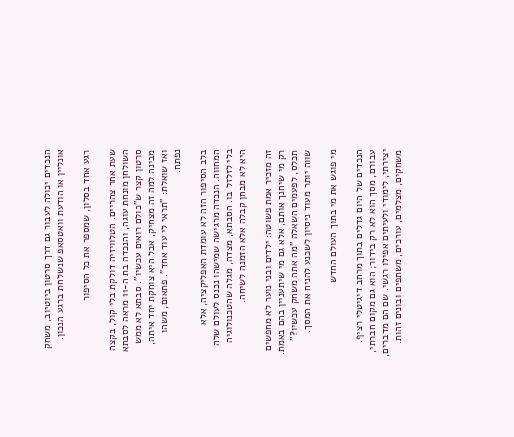הנכדים יכולה לעבור גם דרך סרטון ביוטיוב, משחק אונליין או הודעת וואטסאפ שנשלחת ברגע הנכון.

רגע אחד בסלון, שמספר את כל הסיפור

שעת אחר צהריים. הטלוויזיה דולקת בלי קול, בקצה השולחן מונחת עוגה, והנכדה בת ה-11 מראה לסבתא סרטון קצר ש"כולם רואים עכשיו". סבתא לא ממש מבינה למה זה מצחיק, אבל היא צוחקת יחד איתה, ואז שואלת: "תראי לי עוד אחד". פתאום, משהו נפתח.

בלב הסיפור הזה לא עומדת האפליקציה, אלא המחווה. הנכדה מרגישה שמישהו נכנס לעולם שלה בלי לזלזל בו. הסבתא, מצדה, מגלה שהטכנולוגיה היא לא מבחן קבלה אלא הזמנה לשיחה.

זה מזכיר אמת פשוטה: ילדים ובני נוער לא מחפשים רק מי שיחנך אותם, אלא גם מי שיתעניין בהם באמת. תכלס, לפעמים השאלה "מה אתה משחק עכשיו?" שווה יותר מעוד ניסיון לשכנע להניח את המסך.

מי פוגש את מי בתוך העולם החדש

הנכדים של היום גדלים בתוך מרחב דיגיטלי רציף. עבורם, מסך הוא לא רק בידור; הוא גם מקום חברתי, יצירתי, לימודי ולעיתים אפילו רגשי. שם הם מדברים, משחקים, מצלמים, עורכים, משתפים ובונים זהות.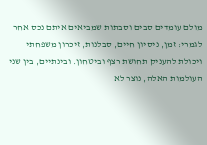מולם עומדים סבים וסבתות שמביאים איתם נכס אחר לגמרי: זמן, ניסיון חיים, סבלנות, זיכרון משפחתי ויכולת להעניק תחושת רצף וביטחון. ובינתיים, בין שני העולמות האלה, נוצר לא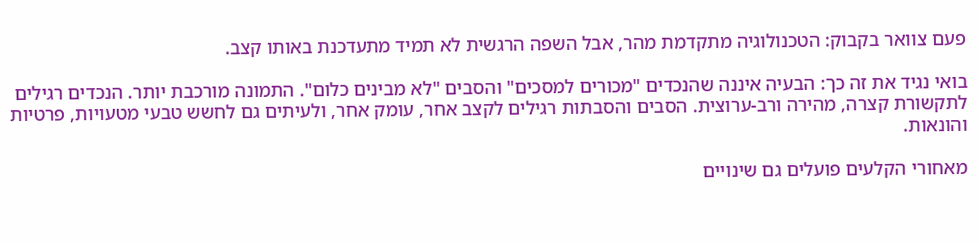פעם צוואר בקבוק: הטכנולוגיה מתקדמת מהר, אבל השפה הרגשית לא תמיד מתעדכנת באותו קצב.

בואי נגיד את זה כך: הבעיה איננה שהנכדים "מכורים למסכים" והסבים "לא מבינים כלום". התמונה מורכבת יותר. הנכדים רגילים לתקשורת קצרה, מהירה ורב-ערוצית. הסבים והסבתות רגילים לקצב אחר, עומק אחר, ולעיתים גם לחשש טבעי מטעויות, פרטיות והונאות.

מאחורי הקלעים פועלים גם שינויים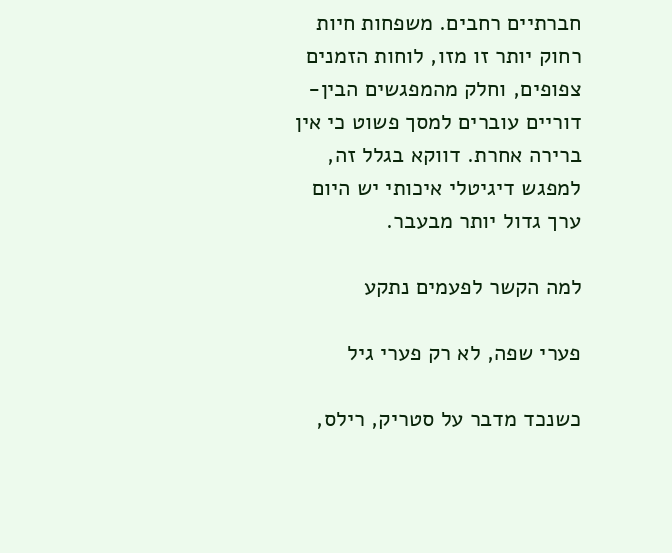חברתיים רחבים. משפחות חיות רחוק יותר זו מזו, לוחות הזמנים צפופים, וחלק מהמפגשים הבין-דוריים עוברים למסך פשוט כי אין ברירה אחרת. דווקא בגלל זה, למפגש דיגיטלי איכותי יש היום ערך גדול יותר מבעבר.

למה הקשר לפעמים נתקע

פערי שפה, לא רק פערי גיל

כשנכד מדבר על סטריק, רילס,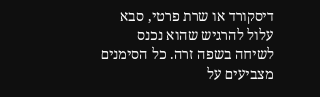דיסקורד או שרת פרטי, סבא עלול להרגיש שהוא נכנס לשיחה בשפה זרה. כל הסימנים מצביעים על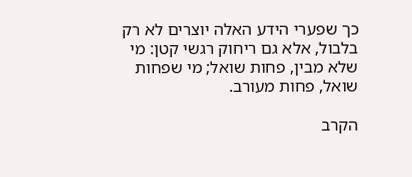כך שפערי הידע האלה יוצרים לא רק בלבול, אלא גם ריחוק רגשי קטן: מי שלא מבין, פחות שואל; מי שפחות שואל, פחות מעורב.

הקרב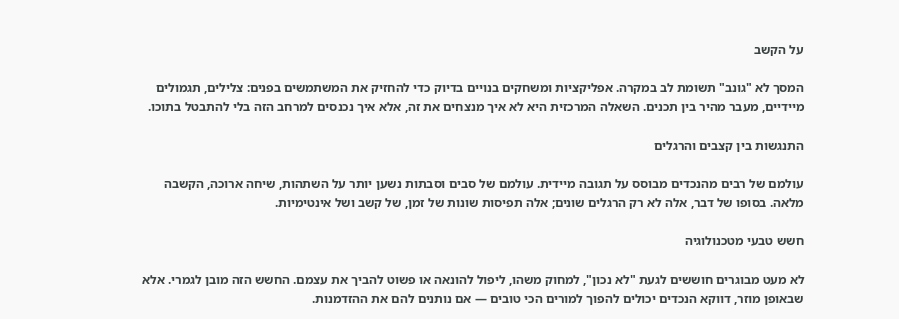על הקשב

המסך לא "גונב" תשומת לב במקרה. אפליקציות ומשחקים בנויים בדיוק כדי להחזיק את המשתמשים בפנים: צלילים, תגמולים מיידיים, מעבר מהיר בין תכנים. השאלה המרכזית היא לא איך מנצחים את זה, אלא איך נכנסים למרחב הזה בלי להתבטל בתוכו.

התנגשות בין קצבים והרגלים

עולמם של רבים מהנכדים מבוסס על תגובה מיידית. עולמם של סבים וסבתות נשען יותר על השתהות, שיחה ארוכה, הקשבה מלאה. בסופו של דבר, אלה לא רק הרגלים שונים; אלה תפיסות שונות של זמן, של קשב ושל אינטימיות.

חשש טבעי מטכנולוגיה

לא מעט מבוגרים חוששים לגעת "לא נכון", למחוק משהו, ליפול להונאה או פשוט להביך את עצמם. החשש הזה מובן לגמרי. אלא שבאופן מוזר, דווקא הנכדים יכולים להפוך למורים הכי טובים — אם נותנים להם את ההזדמנות.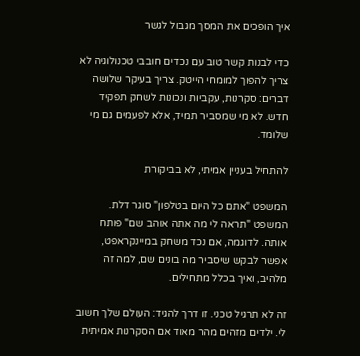איך הופכים את המסך מגבול לגשר

כדי לבנות קשר טוב עם נכדים חובבי טכנולוגיה לא צריך להפוך למומחי הייטק. צריך בעיקר שלושה דברים: סקרנות, עקביות ונכונות לשחק תפקיד חדש. לא מי שמסביר תמיד, אלא לפעמים גם מי שלומד.

להתחיל בעניין אמיתי, לא בביקורת

המשפט "אתם כל היום בטלפון" סוגר דלת. המשפט "תראה לי מה אתה אוהב שם" פותח אותה. לדוגמה, אם נכד משחק במיינקראפט, אפשר לבקש שיסביר מה בונים שם, למה זה מלהיב, ואיך בכלל מתחילים.

זה לא תרגיל טכני. זו דרך להגיד: העולם שלך חשוב לי. ילדים מזהים מהר מאוד אם הסקרנות אמיתית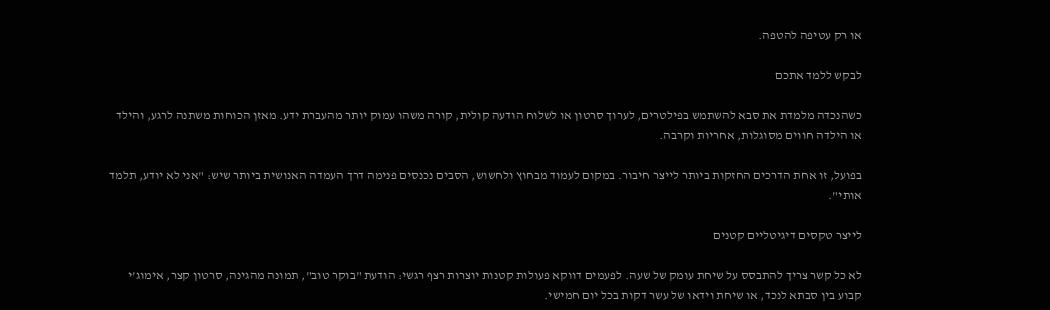או רק עטיפה להטפה.

לבקש ללמד אתכם

כשהנכדה מלמדת את סבא להשתמש בפילטרים, לערוך סרטון או לשלוח הודעה קולית, קורה משהו עמוק יותר מהעברת ידע. מאזן הכוחות משתנה לרגע, והילד או הילדה חווים מסוגלות, אחריות וקרבה.

בפועל, זו אחת הדרכים החזקות ביותר לייצר חיבור. במקום לעמוד מבחוץ ולחשוש, הסבים נכנסים פנימה דרך העמדה האנושית ביותר שיש: "אני לא יודע, תלמד אותי".

לייצר טקסים דיגיטליים קטנים

לא כל קשר צריך להתבסס על שיחת עומק של שעה. לפעמים דווקא פעולות קטנות יוצרות רצף רגשי: הודעת "בוקר טוב", תמונה מהגינה, סרטון קצר, אימוג'י קבוע בין סבתא לנכד, או שיחת וידאו של עשר דקות בכל יום חמישי.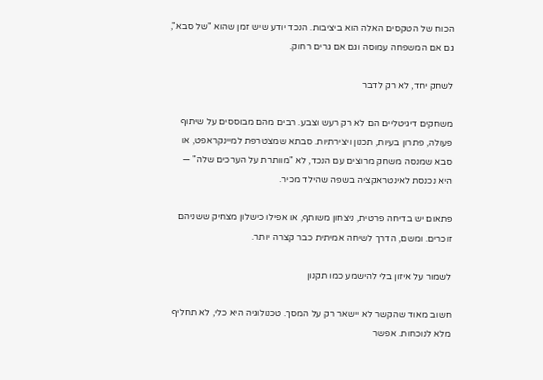הכוח של הטקסים האלה הוא ביציבות. הנכד יודע שיש זמן שהוא "של סבא", גם אם המשפחה עמוסה וגם אם גרים רחוק.

לשחק יחד, לא רק לדבר

משחקים דיגיטליים הם לא רק רעש וצבע. רבים מהם מבוססים על שיתוף פעולה, פתרון בעיות, תכנון ויצירתיות. סבתא שמצטרפת למיינקראפט, או סבא שמנסה משחק מרוצים עם הנכד, לא "מוותרת על הערכים שלה" — היא נכנסת לאינטראקציה בשפה שהילד מכיר.

פתאום יש בדיחה פרטית, ניצחון משותף, או אפילו כישלון מצחיק ששניהם זוכרים. ומשם, הדרך לשיחה אמיתית כבר קצרה יותר.

לשמור על איזון בלי להישמע כמו תקנון

חשוב מאוד שהקשר לא יישאר רק על המסך. טכנולוגיה היא כלי, לא תחליף מלא לנוכחות. אפשר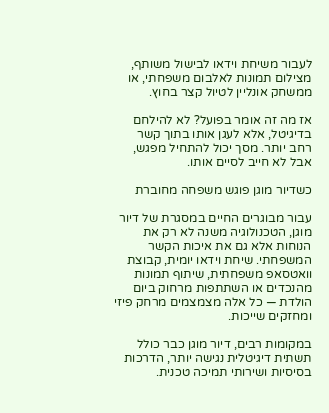לעבור משיחת וידאו לבישול משותף, מצילום תמונות לאלבום משפחתי, או ממשחק אונליין לטיול קצר בחוץ.

אז מה זה אומר בפועל? לא להילחם בדיגיטל, אלא לעגן אותו בתוך קשר רחב יותר. מסך יכול להתחיל מפגש, אבל לא חייב לסיים אותו.

כשדיור מוגן פוגש משפחה מחוברת

עבור מבוגרים החיים במסגרת של דיור מוגן, הטכנולוגיה משנה לא רק את הנוחות אלא גם את איכות הקשר המשפחתי. שיחת וידאו יומית, קבוצת וואטסאפ משפחתית, שיתוף תמונות מהנכדים או השתתפות מרחוק ביום הולדת — כל אלה מצמצמים מרחק פיזי ומחזקים שייכות.

במקומות רבים, דיור מוגן כבר כולל תשתית דיגיטלית נגישה יותר, הדרכות בסיסיות ושירותי תמיכה טכנית.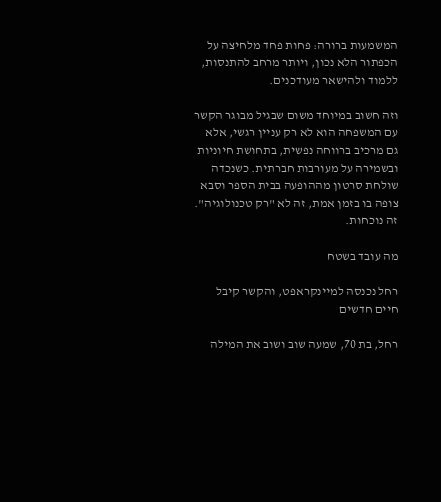המשמעות ברורה: פחות פחד מלחיצה על הכפתור הלא נכון, ויותר מרחב להתנסות, ללמוד ולהישאר מעודכנים.

וזה חשוב במיוחד משום שבגיל מבוגר הקשר עם המשפחה הוא לא רק עניין רגשי, אלא גם מרכיב ברווחה נפשית, בתחושת חיוניות ובשמירה על מעורבות חברתית. כשנכדה שולחת סרטון מההופעה בבית הספר וסבא צופה בו בזמן אמת, זה לא "רק טכנולוגיה". זה נוכחות.

מה עובד בשטח

רחל נכנסה למיינקראפט, והקשר קיבל חיים חדשים

רחל, בת 70, שמעה שוב ושוב את המילה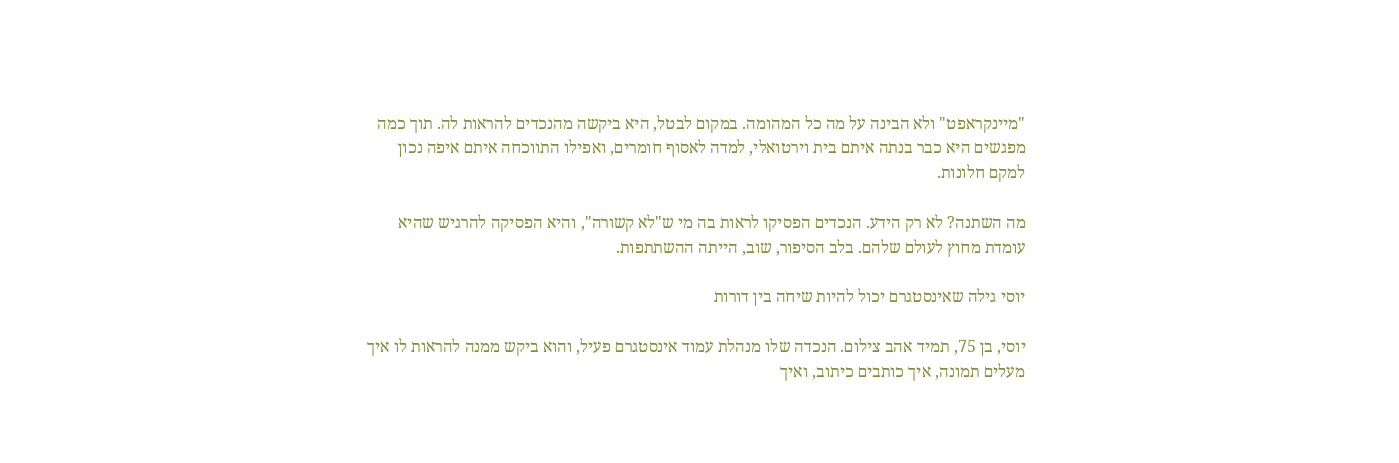"מיינקראפט" ולא הבינה על מה כל המהומה. במקום לבטל, היא ביקשה מהנכדים להראות לה. תוך כמה מפגשים היא כבר בנתה איתם בית וירטואלי, למדה לאסוף חומרים, ואפילו התווכחה איתם איפה נכון למקם חלונות.

מה השתנה? לא רק הידע. הנכדים הפסיקו לראות בה מי ש"לא קשורה", והיא הפסיקה להרגיש שהיא עומדת מחוץ לעולם שלהם. בלב הסיפור, שוב, הייתה ההשתתפות.

יוסי גילה שאינסטגרם יכול להיות שיחה בין דורות

יוסי, בן 75, תמיד אהב צילום. הנכדה שלו מנהלת עמוד אינסטגרם פעיל, והוא ביקש ממנה להראות לו איך מעלים תמונה, איך כותבים כיתוב, ואיך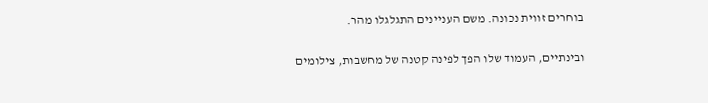בוחרים זווית נכונה. משם העניינים התגלגלו מהר.

ובינתיים, העמוד שלו הפך לפינה קטנה של מחשבות, צילומים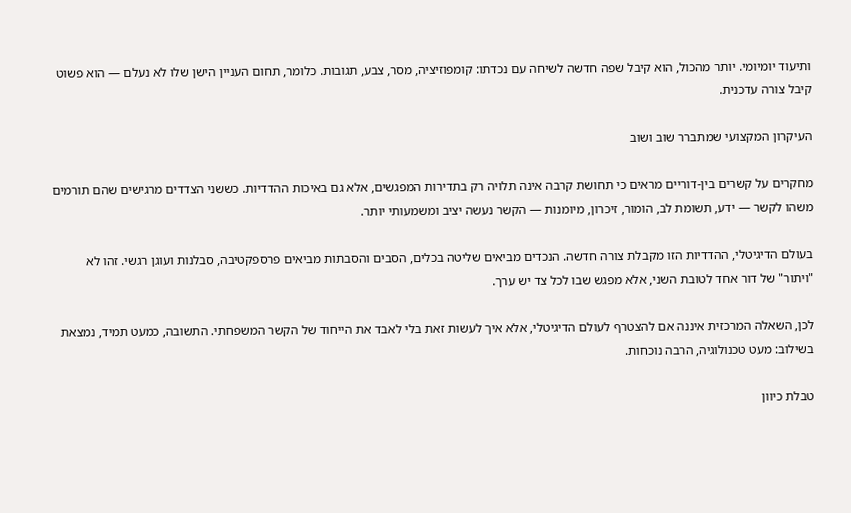ותיעוד יומיומי. יותר מהכול, הוא קיבל שפה חדשה לשיחה עם נכדתו: קומפוזיציה, מסר, צבע, תגובות. כלומר, תחום העניין הישן שלו לא נעלם — הוא פשוט קיבל צורה עדכנית.

העיקרון המקצועי שמתברר שוב ושוב

מחקרים על קשרים בין-דוריים מראים כי תחושת קרבה אינה תלויה רק בתדירות המפגשים, אלא גם באיכות ההדדיות. כששני הצדדים מרגישים שהם תורמים משהו לקשר — ידע, תשומת לב, הומור, זיכרון, מיומנות — הקשר נעשה יציב ומשמעותי יותר.

בעולם הדיגיטלי, ההדדיות הזו מקבלת צורה חדשה. הנכדים מביאים שליטה בכלים, הסבים והסבתות מביאים פרספקטיבה, סבלנות ועוגן רגשי. זהו לא "ויתור" של דור אחד לטובת השני, אלא מפגש שבו לכל צד יש ערך.

לכן, השאלה המרכזית איננה אם להצטרף לעולם הדיגיטלי, אלא איך לעשות זאת בלי לאבד את הייחוד של הקשר המשפחתי. התשובה, כמעט תמיד, נמצאת בשילוב: מעט טכנולוגיה, הרבה נוכחות.

טבלת כיוון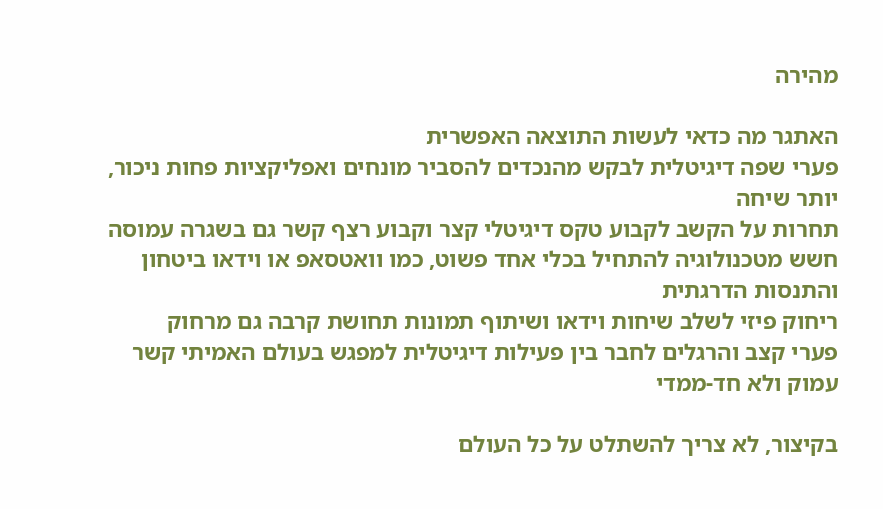מהירה

האתגר מה כדאי לעשות התוצאה האפשרית
פערי שפה דיגיטלית לבקש מהנכדים להסביר מונחים ואפליקציות פחות ניכור, יותר שיחה
תחרות על הקשב לקבוע טקס דיגיטלי קצר וקבוע רצף קשר גם בשגרה עמוסה
חשש מטכנולוגיה להתחיל בכלי אחד פשוט, כמו וואטסאפ או וידאו ביטחון והתנסות הדרגתית
ריחוק פיזי לשלב שיחות וידאו ושיתוף תמונות תחושת קרבה גם מרחוק
פערי קצב והרגלים לחבר בין פעילות דיגיטלית למפגש בעולם האמיתי קשר עמוק ולא חד-ממדי

בקיצור, לא צריך להשתלט על כל העולם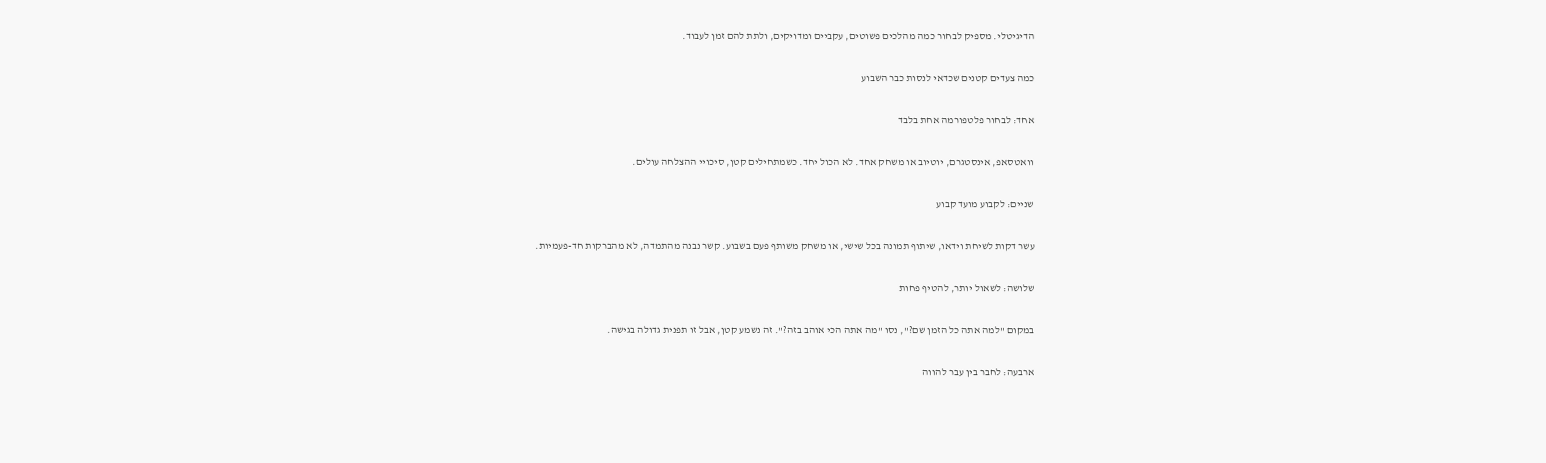הדיגיטלי. מספיק לבחור כמה מהלכים פשוטים, עקביים ומדויקים, ולתת להם זמן לעבוד.

כמה צעדים קטנים שכדאי לנסות כבר השבוע

אחד: לבחור פלטפורמה אחת בלבד

וואטסאפ, אינסטגרם, יוטיוב או משחק אחד. לא הכול יחד. כשמתחילים קטן, סיכויי ההצלחה עולים.

שניים: לקבוע מועד קבוע

עשר דקות לשיחת וידאו, שיתוף תמונה בכל שישי, או משחק משותף פעם בשבוע. קשר נבנה מהתמדה, לא מהברקות חד-פעמיות.

שלושה: לשאול יותר, להטיף פחות

במקום "למה אתה כל הזמן שם?", נסו "מה אתה הכי אוהב בזה?". זה נשמע קטן, אבל זו תפנית גדולה בגישה.

ארבעה: לחבר בין עבר להווה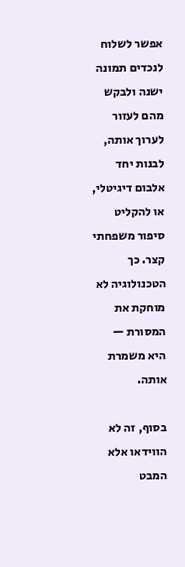אפשר לשלוח לנכדים תמונה ישנה ולבקש מהם לעזור לערוך אותה, לבנות יחד אלבום דיגיטלי, או להקליט סיפור משפחתי קצר. כך הטכנולוגיה לא מוחקת את המסורת — היא משמרת אותה.

בסוף, זה לא הווידאו אלא המבט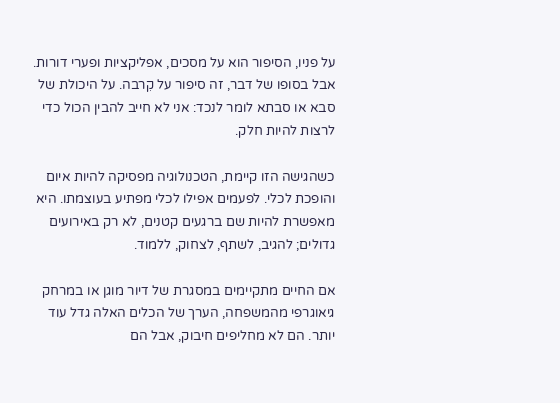על פניו, הסיפור הוא על מסכים, אפליקציות ופערי דורות. אבל בסופו של דבר, זה סיפור על קִרבה. על היכולת של סבא או סבתא לומר לנכד: אני לא חייב להבין הכול כדי לרצות להיות חלק.

כשהגישה הזו קיימת, הטכנולוגיה מפסיקה להיות איום והופכת לכלי. לפעמים אפילו לכלי מפתיע בעוצמתו. היא מאפשרת להיות שם ברגעים קטנים, לא רק באירועים גדולים; להגיב, לשתף, לצחוק, ללמוד.

אם החיים מתקיימים במסגרת של דיור מוגן או במרחק גיאוגרפי מהמשפחה, הערך של הכלים האלה גדל עוד יותר. הם לא מחליפים חיבוק, אבל הם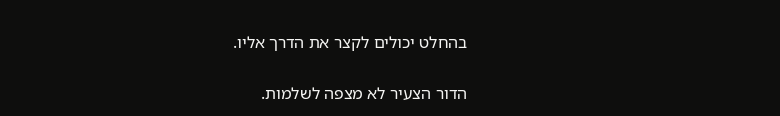בהחלט יכולים לקצר את הדרך אליו.

הדור הצעיר לא מצפה לשלמות.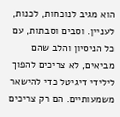הוא מגיב לנוכחות, לכנות, לעניין. וסבים וסבתות, עם כל הניסיון והלב שהם מביאים, לא צריכים להפוך לילידי דיגיטל כדי להישאר משמעותיים. הם רק צריכים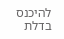להיכנס בדלת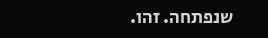שנפתחה. זהו.